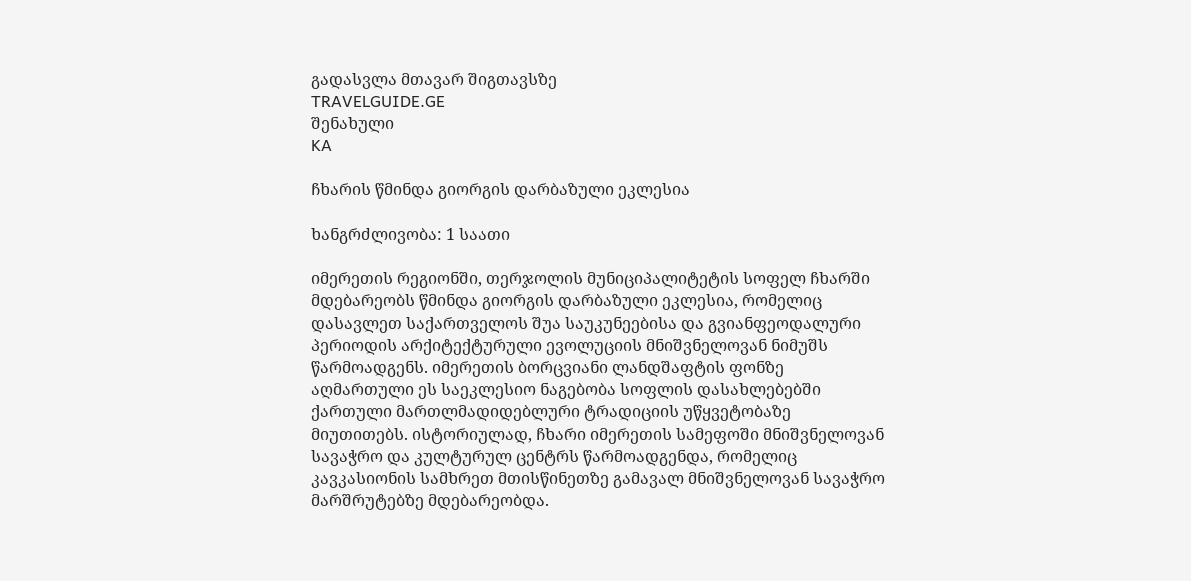გადასვლა მთავარ შიგთავსზე
TRAVELGUIDE.GE
შენახული
KA

ჩხარის წმინდა გიორგის დარბაზული ეკლესია

ხანგრძლივობა: 1 საათი

იმერეთის რეგიონში, თერჯოლის მუნიციპალიტეტის სოფელ ჩხარში მდებარეობს წმინდა გიორგის დარბაზული ეკლესია, რომელიც დასავლეთ საქართველოს შუა საუკუნეებისა და გვიანფეოდალური პერიოდის არქიტექტურული ევოლუციის მნიშვნელოვან ნიმუშს წარმოადგენს. იმერეთის ბორცვიანი ლანდშაფტის ფონზე აღმართული ეს საეკლესიო ნაგებობა სოფლის დასახლებებში ქართული მართლმადიდებლური ტრადიციის უწყვეტობაზე მიუთითებს. ისტორიულად, ჩხარი იმერეთის სამეფოში მნიშვნელოვან სავაჭრო და კულტურულ ცენტრს წარმოადგენდა, რომელიც კავკასიონის სამხრეთ მთისწინეთზე გამავალ მნიშვნელოვან სავაჭრო მარშრუტებზე მდებარეობდა.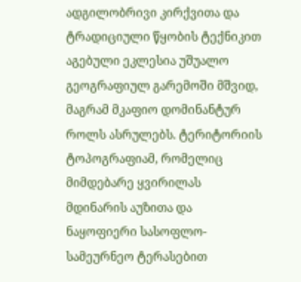ადგილობრივი კირქვითა და ტრადიციული წყობის ტექნიკით აგებული ეკლესია უშუალო გეოგრაფიულ გარემოში მშვიდ, მაგრამ მკაფიო დომინანტურ როლს ასრულებს. ტერიტორიის ტოპოგრაფიამ, რომელიც მიმდებარე ყვირილას მდინარის აუზითა და ნაყოფიერი სასოფლო-სამეურნეო ტერასებით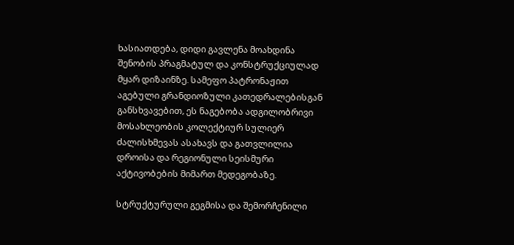ხასიათდება, დიდი გავლენა მოახდინა შენობის პრაგმატულ და კონსტრუქციულად მყარ დიზაინზე. სამეფო პატრონაჟით აგებული გრანდიოზული კათედრალებისგან განსხვავებით, ეს ნაგებობა ადგილობრივი მოსახლეობის კოლექტიურ სულიერ ძალისხმევას ასახავს და გათვლილია დროისა და რეგიონული სეისმური აქტივობების მიმართ მედეგობაზე.

სტრუქტურული გეგმისა და შემორჩენილი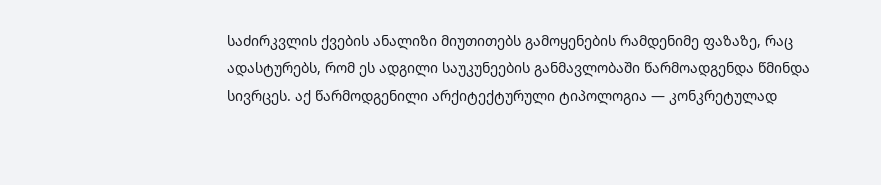საძირკვლის ქვების ანალიზი მიუთითებს გამოყენების რამდენიმე ფაზაზე, რაც ადასტურებს, რომ ეს ადგილი საუკუნეების განმავლობაში წარმოადგენდა წმინდა სივრცეს. აქ წარმოდგენილი არქიტექტურული ტიპოლოგია — კონკრეტულად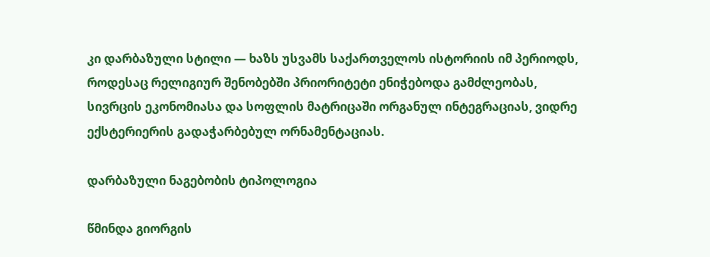კი დარბაზული სტილი — ხაზს უსვამს საქართველოს ისტორიის იმ პერიოდს, როდესაც რელიგიურ შენობებში პრიორიტეტი ენიჭებოდა გამძლეობას, სივრცის ეკონომიასა და სოფლის მატრიცაში ორგანულ ინტეგრაციას, ვიდრე ექსტერიერის გადაჭარბებულ ორნამენტაციას.

დარბაზული ნაგებობის ტიპოლოგია

წმინდა გიორგის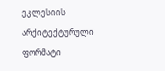ეკლესიის არქიტექტურული ფორმატი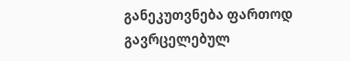განეკუთვნება ფართოდ გავრცელებულ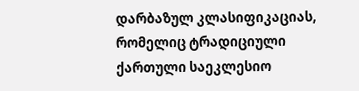დარბაზულ კლასიფიკაციას, რომელიც ტრადიციული ქართული საეკლესიო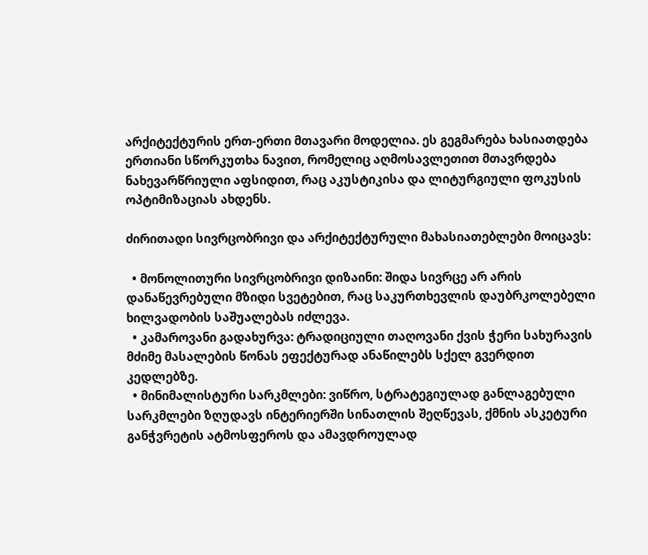არქიტექტურის ერთ-ერთი მთავარი მოდელია. ეს გეგმარება ხასიათდება ერთიანი სწორკუთხა ნავით, რომელიც აღმოსავლეთით მთავრდება ნახევარწრიული აფსიდით, რაც აკუსტიკისა და ლიტურგიული ფოკუსის ოპტიმიზაციას ახდენს.

ძირითადი სივრცობრივი და არქიტექტურული მახასიათებლები მოიცავს:

  • მონოლითური სივრცობრივი დიზაინი: შიდა სივრცე არ არის დანაწევრებული მზიდი სვეტებით, რაც საკურთხევლის დაუბრკოლებელი ხილვადობის საშუალებას იძლევა.
  • კამაროვანი გადახურვა: ტრადიციული თაღოვანი ქვის ჭერი სახურავის მძიმე მასალების წონას ეფექტურად ანაწილებს სქელ გვერდით კედლებზე.
  • მინიმალისტური სარკმლები: ვიწრო, სტრატეგიულად განლაგებული სარკმლები ზღუდავს ინტერიერში სინათლის შეღწევას, ქმნის ასკეტური განჭვრეტის ატმოსფეროს და ამავდროულად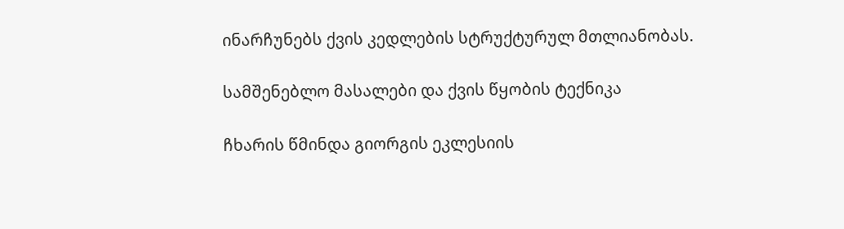ინარჩუნებს ქვის კედლების სტრუქტურულ მთლიანობას.

სამშენებლო მასალები და ქვის წყობის ტექნიკა

ჩხარის წმინდა გიორგის ეკლესიის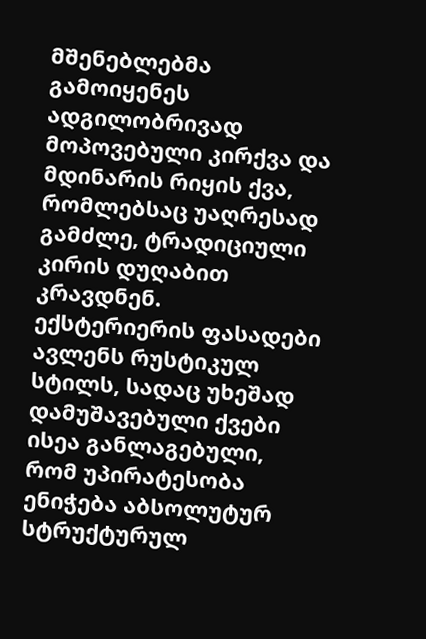მშენებლებმა გამოიყენეს ადგილობრივად მოპოვებული კირქვა და მდინარის რიყის ქვა, რომლებსაც უაღრესად გამძლე, ტრადიციული კირის დუღაბით კრავდნენ. ექსტერიერის ფასადები ავლენს რუსტიკულ სტილს, სადაც უხეშად დამუშავებული ქვები ისეა განლაგებული, რომ უპირატესობა ენიჭება აბსოლუტურ სტრუქტურულ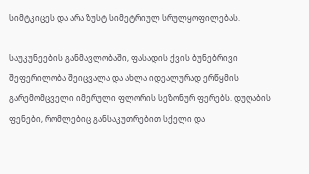სიმტკიცეს და არა ზუსტ სიმეტრიულ სრულყოფილებას.

საუკუნეების განმავლობაში, ფასადის ქვის ბუნებრივი შეფერილობა შეიცვალა და ახლა იდეალურად ერწყმის გარემომცველი იმერული ფლორის სეზონურ ფერებს. დუღაბის ფენები, რომლებიც განსაკუთრებით სქელი და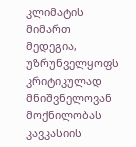კლიმატის მიმართ მედეგია, უზრუნველყოფს კრიტიკულად მნიშვნელოვან მოქნილობას კავკასიის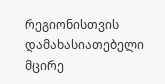რეგიონისთვის დამახასიათებელი მცირე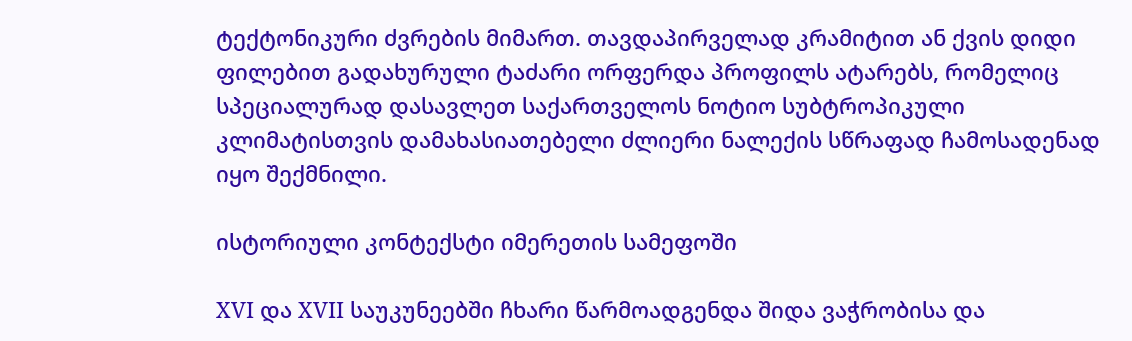ტექტონიკური ძვრების მიმართ. თავდაპირველად კრამიტით ან ქვის დიდი ფილებით გადახურული ტაძარი ორფერდა პროფილს ატარებს, რომელიც სპეციალურად დასავლეთ საქართველოს ნოტიო სუბტროპიკული კლიმატისთვის დამახასიათებელი ძლიერი ნალექის სწრაფად ჩამოსადენად იყო შექმნილი.

ისტორიული კონტექსტი იმერეთის სამეფოში

XVI და XVII საუკუნეებში ჩხარი წარმოადგენდა შიდა ვაჭრობისა და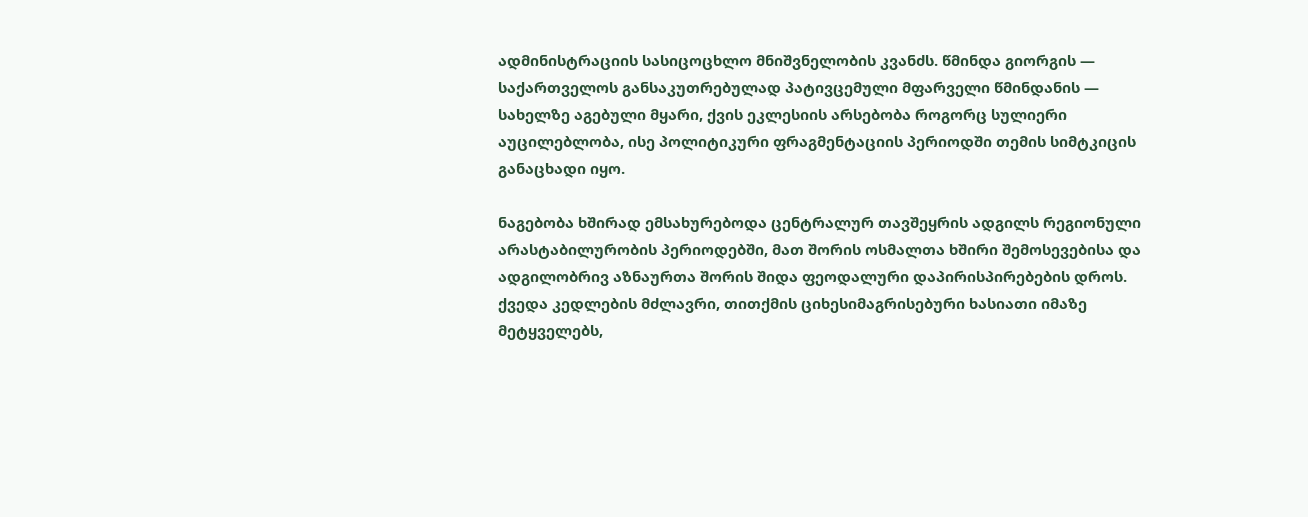ადმინისტრაციის სასიცოცხლო მნიშვნელობის კვანძს. წმინდა გიორგის — საქართველოს განსაკუთრებულად პატივცემული მფარველი წმინდანის — სახელზე აგებული მყარი, ქვის ეკლესიის არსებობა როგორც სულიერი აუცილებლობა, ისე პოლიტიკური ფრაგმენტაციის პერიოდში თემის სიმტკიცის განაცხადი იყო.

ნაგებობა ხშირად ემსახურებოდა ცენტრალურ თავშეყრის ადგილს რეგიონული არასტაბილურობის პერიოდებში, მათ შორის ოსმალთა ხშირი შემოსევებისა და ადგილობრივ აზნაურთა შორის შიდა ფეოდალური დაპირისპირებების დროს. ქვედა კედლების მძლავრი, თითქმის ციხესიმაგრისებური ხასიათი იმაზე მეტყველებს,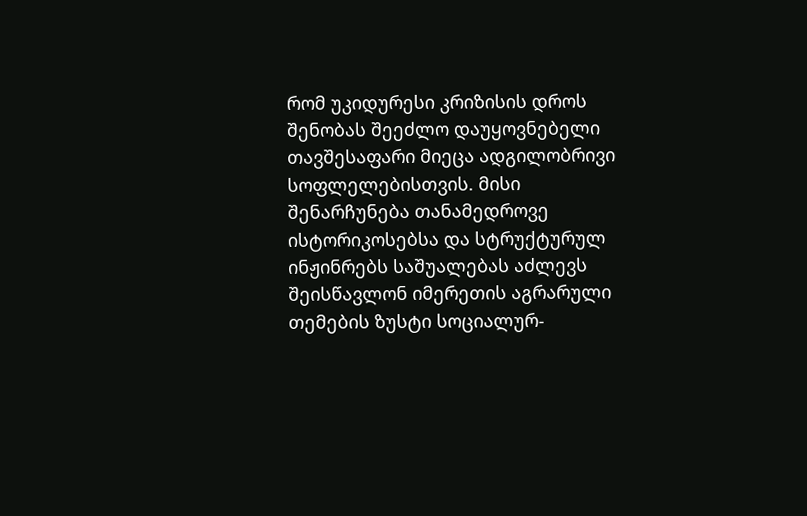რომ უკიდურესი კრიზისის დროს შენობას შეეძლო დაუყოვნებელი თავშესაფარი მიეცა ადგილობრივი სოფლელებისთვის. მისი შენარჩუნება თანამედროვე ისტორიკოსებსა და სტრუქტურულ ინჟინრებს საშუალებას აძლევს შეისწავლონ იმერეთის აგრარული თემების ზუსტი სოციალურ-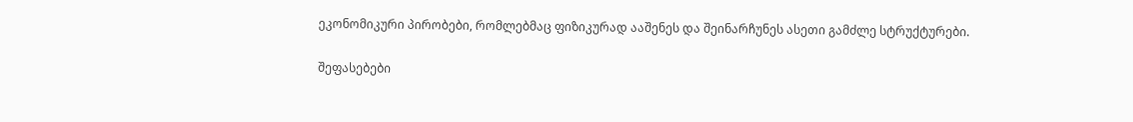ეკონომიკური პირობები, რომლებმაც ფიზიკურად ააშენეს და შეინარჩუნეს ასეთი გამძლე სტრუქტურები.

შეფასებები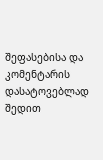შეფასებისა და კომენტარის დასატოვებლად შედით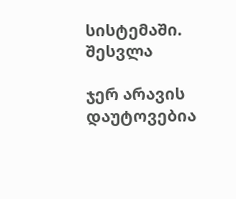სისტემაში. შესვლა

ჯერ არავის დაუტოვებია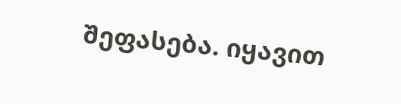შეფასება. იყავით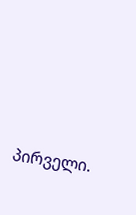პირველი.